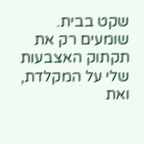שקט בבית.
שומעים רק את תקתוק האצבעות שלי על המקלדת, ואת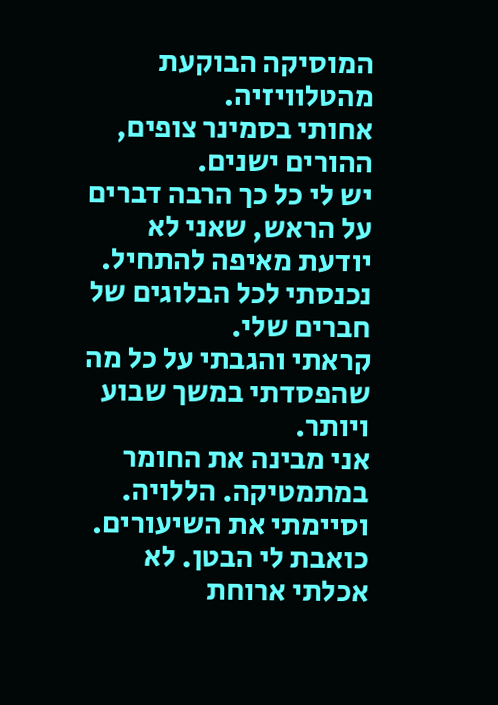המוסיקה הבוקעת מהטלוויזיה.
אחותי בסמינר צופים, ההורים ישנים.
יש לי כל כך הרבה דברים על הראש, שאני לא יודעת מאיפה להתחיל.
נכנסתי לכל הבלוגים של חברים שלי.
קראתי והגבתי על כל מה שהפסדתי במשך שבוע ויותר.
אני מבינה את החומר במתמטיקה. הללויה. וסיימתי את השיעורים.
כואבת לי הבטן. לא אכלתי ארוחת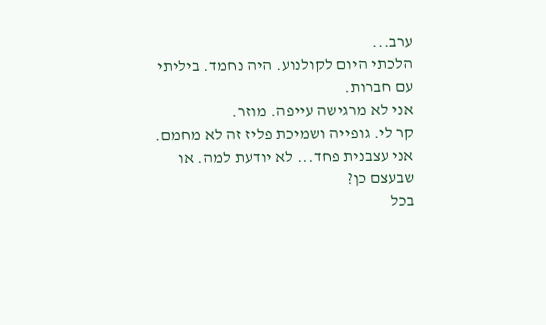ערב...
הלכתי היום לקולנוע. היה נחמד. ביליתי עם חברות.
אני לא מרגישה עייפה. מוזר.
קר לי. גופייה ושמיכת פליז זה לא מחמם.
אני עצבנית פחד... לא יודעת למה. או שבעצם כן?
בכל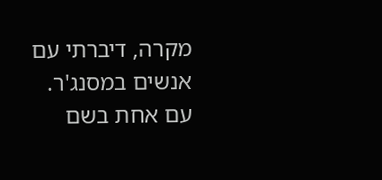מקרה, דיברתי עם אנשים במסנג'ר.
עם אחת בשם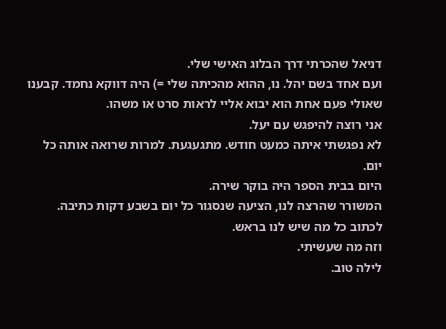דניאל שהכרתי דרך הבלוג האישי שלי.
ועם אחד בשם יהל. נו, ההוא מהכיתה שלי =) היה דווקא נחמד. קבענו שאולי פעם אחת הוא יבוא אליי לראות סרט או משהו.
אני רוצה להיפגש עם יעל.
לא נפגשתי איתה כמעט חודש. מתגעגעת. למרות שרואה אותה כל יום.
היום בבית הספר היה בוקר שירה.
המשורר שהרצה לנו, הציעה שנסגור כל יום בשבע דקות כתיבה.
לכתוב כל מה שיש לנו בראש.
וזה מה שעשיתי.
לילה טוב.